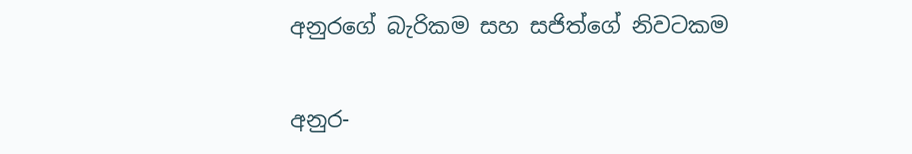අනුරගේ බැරිකම සහ සජිත්ගේ නිවටකම

අනුර-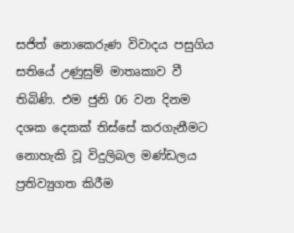සජිත් නො‌කෙරුණ විවාදය පසුගිය සතියේ උණුසුම් මාතෘකාව වී තිබිණි. එම ජුනි 06 වන දිනම දශක දෙකක් තිස්සේ කරගැනීමට නොහැකි වූ විදුලිබල මණ්ඩලය ප්‍රතිව්‍යුගත කිරීම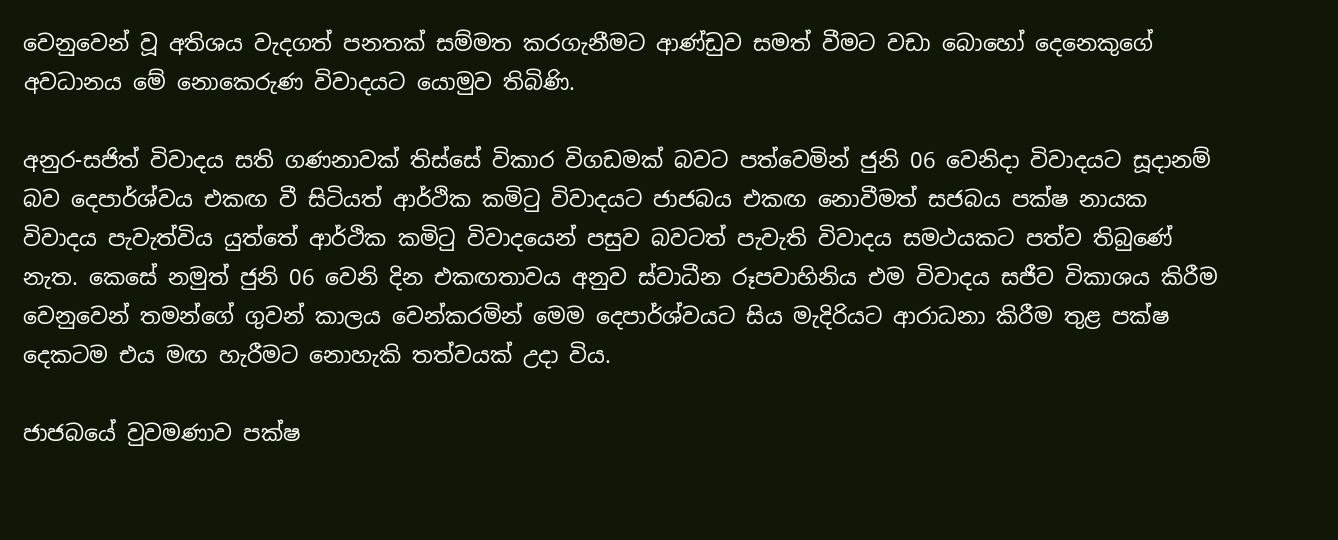වෙනුවෙන් වූ අතිශය වැදගත් පනතක් සම්මත කරගැනීමට ආණ්ඩුව සමත් වීමට වඩා බොහෝ දෙනෙකුගේ අවධානය මේ නොකෙරුණ විවාදයට යොමුව තිබිණි.

අනුර-සජිත් විවාදය සති ගණනාවක් තිස්සේ විකාර විගඩමක් බවට පත්වෙමින් ජුනි 06 වෙනිදා විවාදයට සූදානම් බව දෙපාර්ශ්වය එකඟ වී සිටියත් ආර්ථික කමි‍ටු විවාදයට ජාජබය එකඟ නොවීමත් සජබය පක්ෂ නායක විවාදය පැවැත්විය යුත්තේ ආර්ථික කමි‍ටු විවාදයෙන් පසුව බවටත් පැවැති විවාදය සමථයකට පත්ව තිබුණේ නැත. කෙසේ නමුත් ජුනි 06 වෙනි දින එකඟතාවය අනුව ස්වාධීන රූපවාහිනිය එම විවාදය සජීව විකාශය කිරීම වෙනුවෙන් තමන්ගේ ගුවන් කාලය වෙන්කරමින් මෙම දෙපාර්ශ්වයට සිය මැදිරියට ආරාධනා කිරීම තුළ පක්ෂ දෙකටම එය මඟ හැරීමට නොහැකි තත්වයක් උදා විය.

ජාජබයේ වුවමණාව පක්ෂ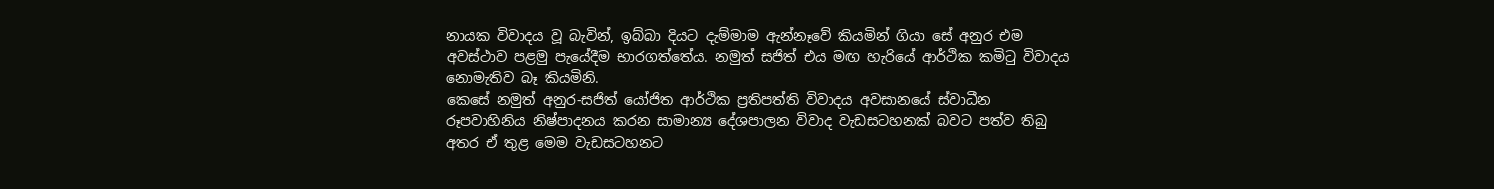නායක විවාදය වූ බැවින්, ඉබ්බා දියට දැම්මාම ඇන්නෑවේ කියමින් ගියා සේ අනුර එම අවස්ථාව පළමු පැයේදීම භාරගත්තේය. නමුත් සජිත් එය මඟ හැරියේ ආර්ථික කමිටු විවාදය නොමැතිව බෑ කියමිනි.
කෙසේ නමුත් අනුර-සජිත් යෝජිත ආර්ථික ප්‍රතිපත්ති විවාදය අවසානයේ ස්වාධීන රූපවාහිනිය නිෂ්පාදනය කරන සාමාන්‍ය දේශපාලන විවාද වැඩසටහනක් බවට පත්ව තිබු අතර ඒ තුළ මෙම වැඩසටහනට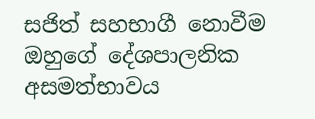සජිත් සහභාගී නොවීම ඔහුගේ දේශපාලනික අසමත්භාවය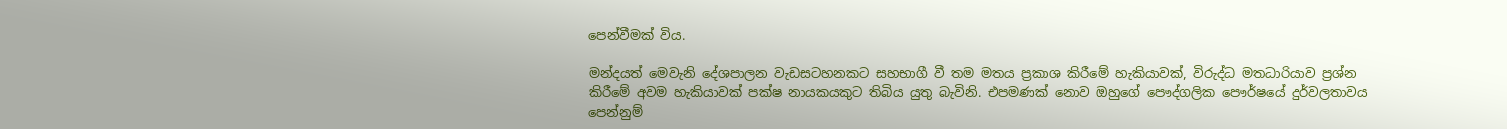පෙන්වීමක් විය.

මන්දයත් මෙවැනි දේශපාලන වැඩසටහනකට සහභාගී වී තම මතය ප්‍රකාශ කිරීමේ හැකියාවක්, විරුද්ධ මතධාරියාව ප්‍රශ්න කිරීමේ අවම හැකියාවක් පක්ෂ නායකයකුට තිබිය යුතු බැවිනි. එපමණක් නොව ඔහුගේ පෞද්ගලික පෞර්ෂයේ දුර්වලතාවය පෙන්නුම්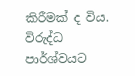කිරීමක් ද විය. විරුද්ධ පාර්ශ්වයට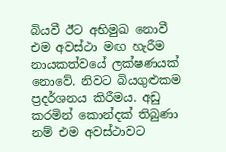බියවී ඊට අභිමුඛ නොවී එම අවස්ථා මඟ හැරීම නායකත්වයේ ලක්ෂණයක් නොවේ. නිවට බියගුළුකම ප්‍රදර්ශනය කිරීමය. අඩු කරමින් කොන්දක් තිබුණා නම් එම අවස්ථාවට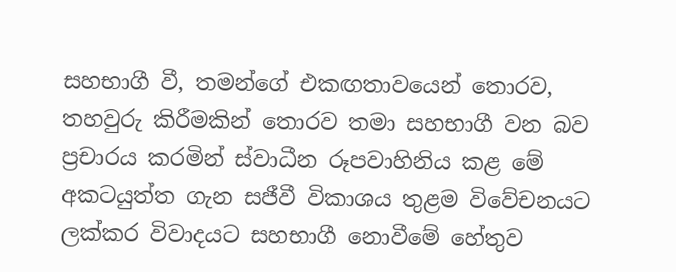සහභාගී වී, තමන්ගේ එකඟතාවයෙන් තොරව, තහවුරු කිරීමකින් තොරව තමා සහභාගී වන බව ප්‍රචාරය කරමින් ස්වාධීන රූපවාහිනිය කළ මේ අකටයුත්ත ගැන සජීවී විකාශය තුළම විවේචනයට ලක්කර විවාදයට සහභාගී නොවීමේ හේතුව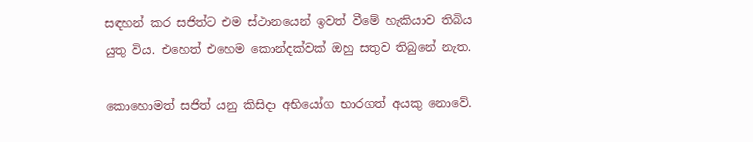සඳහන් කර සජිත්ට එම ස්ථානයෙන් ඉවත් වීමේ හැකියාව තිබිය යුතු විය. එහෙත් එහෙම කොන්දක්වක් ඔහු සතුව තිබුනේ නැත.

කොහොමත් සජිත් යනු කිසිදා අභියෝග භාරගත් අයකු නොවේ.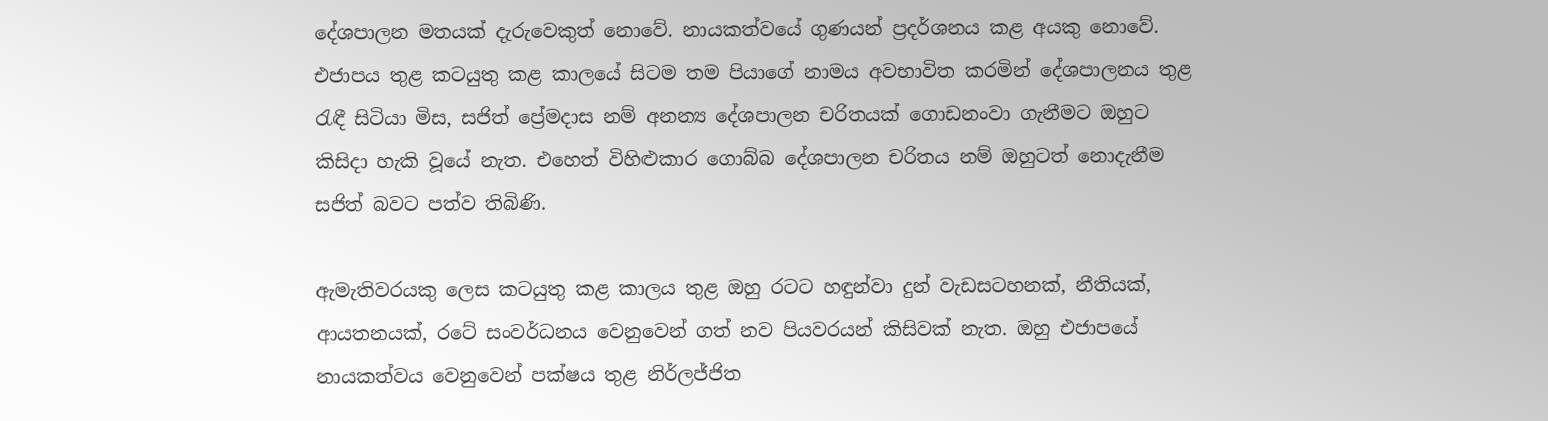දේශපාලන මතයක් දැරුවෙකුත් නොවේ. නායකත්වයේ ගුණයන් ප්‍රදර්ශනය කළ අයකු නොවේ. එජාපය තුළ කටයුතු කළ කාලයේ සිටම තම පියාගේ නාමය අවභාවිත කරමින් දේශපාලනය තුළ රැඳී සිටියා මිස, සජිත් ප්‍රේමදාස නම් අනන්‍ය දේශපාලන චරිතයක් ගොඩනංවා ගැනීමට ඔහුට කිසිදා හැකි වූයේ නැත. එහෙත් විහිළුකාර ගොබ්බ දේශපාලන චරිතය නම් ඔහුටත් නොදැනීම සජිත් බවට පත්ව තිබිණි.

ඇමැතිවරයකු ලෙස කටයුතු කළ කාලය තුළ ඔහු රටට හඳුන්වා දුන් වැඩසටහනක්, නීතියක්, ආයතනයක්, රටේ සංවර්ධනය වෙනුවෙන් ගත් නව පියවරයන් කිසිවක් නැත. ඔහු එජාපයේ නායකත්වය වෙනුවෙන් පක්ෂය තුළ නිර්ලජ්ජිත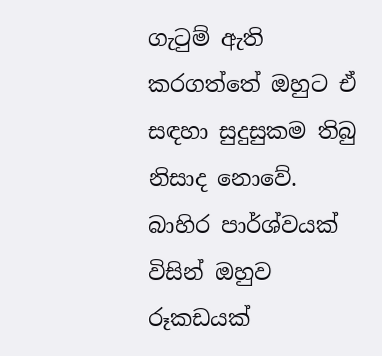ගැ‍ටුම් ඇති කරගත්තේ ඔහුට ඒ සඳහා සුදුසුකම තිබු නිසාද නොවේ. බාහිර පාර්ශ්වයක් විසින් ඔහුව රූකඩයක්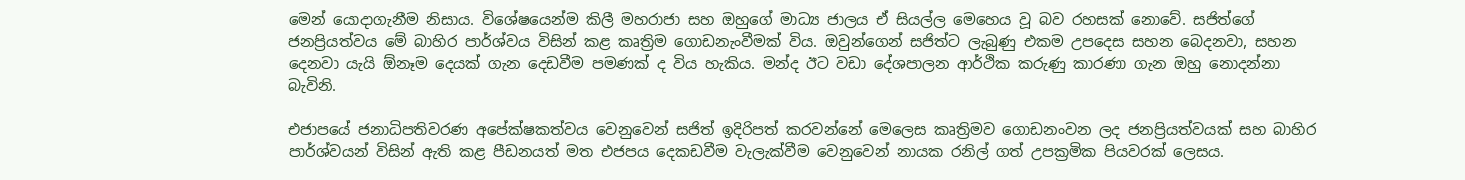මෙන් යොදාගැනීම නිසාය. විශේෂයෙන්ම කිලී මහරාජා සහ ඔහුගේ මාධ්‍ය ජාලය ඒ සියල්ල මෙහෙය වූ බව රහසක් නොවේ. සජිත්ගේ ජනප්‍රියත්වය මේ බාහිර පාර්ශ්වය විසින් කළ කෘත්‍රිම ගොඩනැංවීමක් විය. ඔවුන්ගෙන් සජිත්ට ලැබුණු එකම උපදෙස සහන බෙදනවා, සහන දෙනවා යැයි ඕනෑම දෙයක් ගැන දෙඩවීම පමණක් ද විය හැකිය. මන්ද ඊට වඩා දේශපාලන ආර්ථික කරුණු කාරණා ගැන ඔහු නොදන්නා බැවිනි.

එජාපයේ ජනාධිපතිවරණ අපේක්ෂකත්වය වෙනුවෙන් සජිත් ඉදිරිපත් කරවන්නේ මෙලෙස කෘත්‍රිමව ගොඩනංවන ලද ජනප්‍රියත්වයක් සහ බාහිර පාර්ශ්වයන් විසින් ඇති කළ පීඩනයත් මත එජපය දෙකඩවීම වැලැක්වීම වෙනුවෙන් නායක රනිල් ගත් උපක්‍රමික පියවරක් ලෙසය.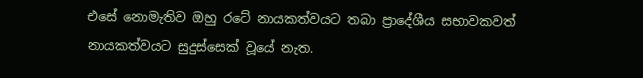එසේ නොමැතිව ඔහු රටේ නායකත්වයට තබා ප්‍රාදේශීය සභාවකවත් නායකත්වයට සුදුස්සෙක් වූයේ නැත.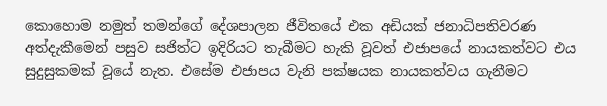කොහොම නමුත් තමන්ගේ දේශපාලන ජීවිතයේ එක අඩියක් ජනාධිපතිවරණ අත්දැකීමෙන් පසුව සජිත්ට ඉදිරියට තැබීමට හැකි වූවත් එජාපයේ නායකත්වට එය සුදුසුකමක් වූයේ නැත. එසේම එජාපය වැනි පක්ෂයක නායකත්වය ගැනීමට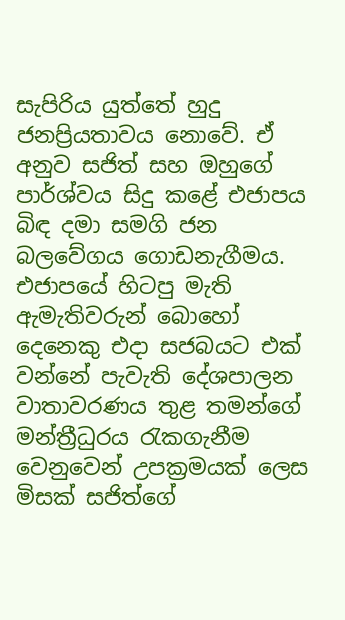සැපිරිය යුත්තේ හුදු ජනප්‍රියතාවය නොවේ. ඒ අනුව සජිත් සහ ඔහුගේ පාර්ශ්වය සිදු කළේ එජාපය බිඳ දමා සමගි ජන බලවේගය ගොඩනැගීමය. එජාපයේ හිටපු මැති ඇමැතිවරුන් බොහෝ දෙනෙකු එදා සජබයට එක් වන්නේ පැවැති දේශපාලන වාතාවරණය තුළ තමන්ගේ මන්ත්‍රීධුරය රැකගැනීම වෙනුවෙන් උපක්‍රමයක් ලෙස මිසක් සජිත්ගේ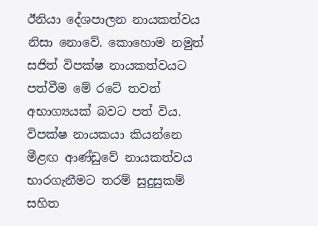ඊනියා දේශපාලන නායකත්වය නිසා නොවේ. කොහොම නමුත් සජිත් විපක්ෂ නායකත්වයට පත්වීම මේ රටේ තවත් අභාග්‍යයක් බවට පත් විය. විපක්ෂ නායකයා කියන්නෙ මීළඟ ආණ්ඩුවේ නායකත්වය භාරගැනීමට තරම් සුදුසුකම් සහිත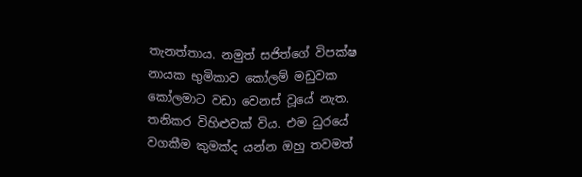තැනත්තාය. නමුත් සජිත්ගේ විපක්ෂ නායක භුමිකාව කෝලම් මඩුවක කෝලමාට වඩා වෙනස් වූයේ නැත. තනිකර විහිළු‍වක් විය. එම ධුරයේ වගකීම කුමක්ද යන්න ඔහු තවමත්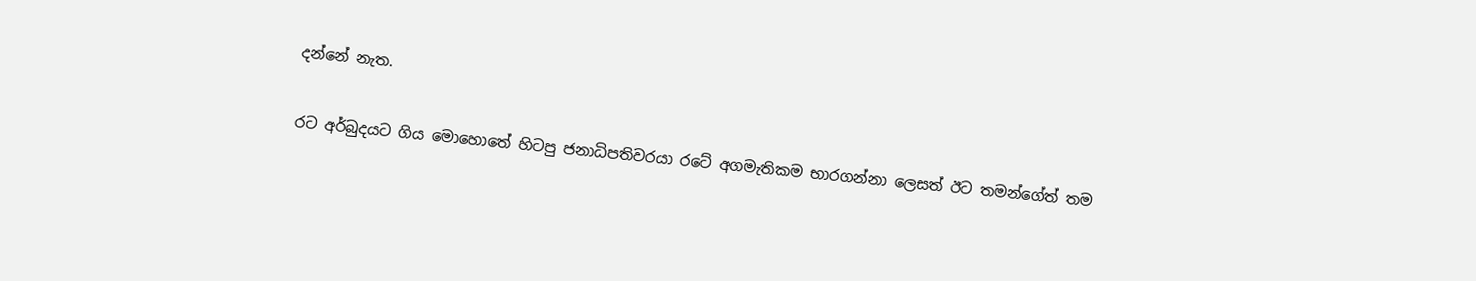දන්නේ නැත.

රට අර්බුදයට ගිය මොහොතේ හිටපු ජනාධිපතිවරයා රටේ අගමැතිකම භාරගන්නා ලෙසත් ඊට තමන්ගේත් තම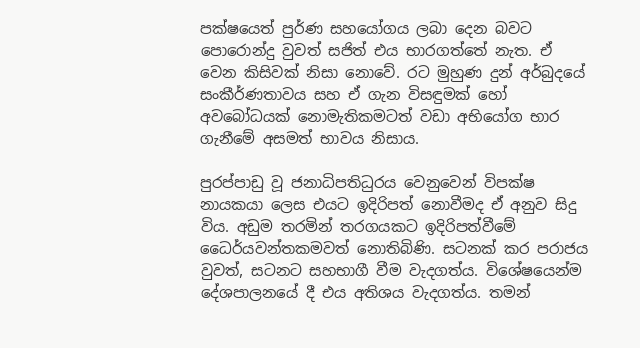පක්ෂයෙත් පුර්ණ සහයෝගය ලබා දෙන බවට පොරොන්දු වුවත් සජිත් එය භාරගත්තේ නැත. ඒ වෙන කිසිවක් නිසා නොවේ. රට මුහුණ දුන් අර්බුදයේ සංකීර්ණතාවය සහ ඒ ගැන විසඳුමක් හෝ අවබෝධයක් නොමැතිකමටත් වඩා අභියෝග භාර ගැනීමේ අසමත් භාවය නිසාය.

පුරප්පාඩු වූ ජනාධිපතිධුරය වෙනුවෙන් විපක්ෂ නායකයා ලෙස එයට ඉදිරිපත් නොවීමද ඒ අනුව සිදු විය. අඩුම තරමින් තරගයකට ඉදිරිපත්වීමේ ධෛර්යවන්තකමවත් නොතිබිණි. සටනක් කර පරාජය වුවත්, සටනට සහභාගී වීම වැදගත්ය. විශේෂයෙන්ම දේශපාලනයේ දී එය අතිශය වැදගත්ය. තමන්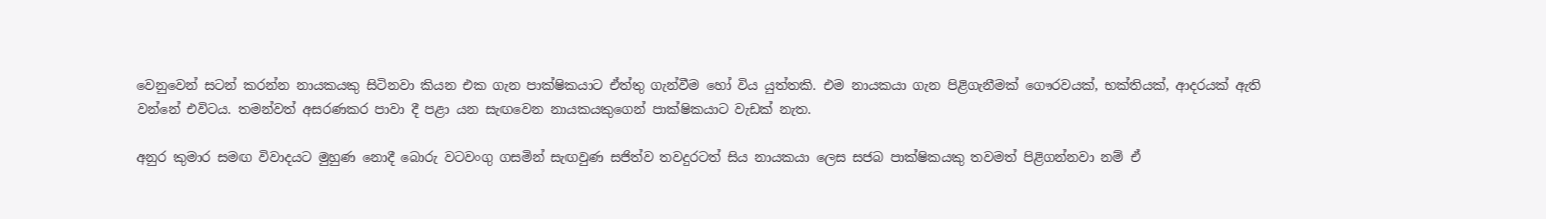වෙනුවෙන් සටන් කරන්න නායකයකු සිටිනවා කියන එක ගැන පාක්ෂිකයාට ඒත්තු ගැන්වීම හෝ විය යුත්තකි. එම නායකයා ගැන පිළිගැනීමක් ගෞරවයක්, භක්තියක්, ආදරයක් ඇති වන්නේ එවිටය. තමන්වත් අසරණකර පාවා දී පළා යන සැඟවෙන නායකයකුගෙන් පාක්ෂිකයාට වැඩක් නැත.

අනුර කුමාර සමඟ විවාදයට මුහුණ නොදී බොරු වටවංගු ගසමින් සැඟවුණ සජිත්ව තවදුරටත් සිය නායකයා ලෙස සජබ පාක්ෂිකයකු තවමත් පිළිගන්නවා නම් ඒ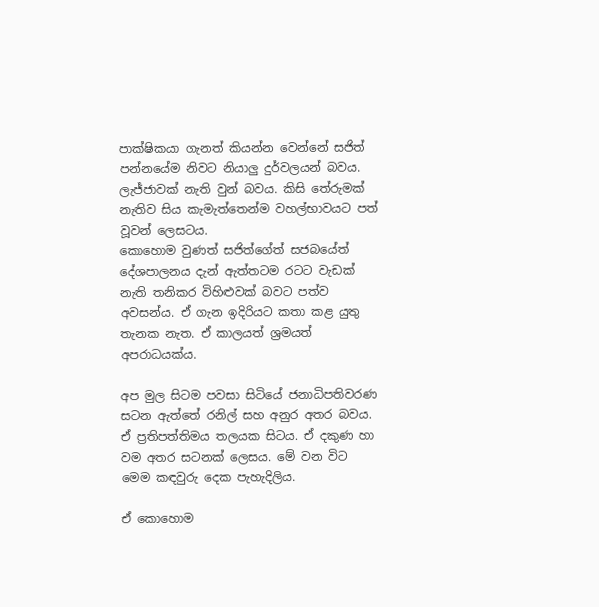පාක්ෂිකයා ගැනත් කියන්න වෙන්නේ සජිත් පන්නයේම නිවට නියාලු දුර්වලයන් බවය. ලැජ්ජාවක් නැති වුන් බවය. කිසි තේරුමක් නැතිව සිය කැමැත්තෙන්ම වහල්භාවයට පත් වූවන් ලෙසටය.
කොහොම වුණත් සජිත්ගේත් සජබයේත් දේශපාලනය දැන් ඇත්තටම රටට වැඩක් නැති තනිකර විහිළු‍වක් බවට පත්ව අවසන්ය. ඒ ගැන ඉදිරියට කතා කළ යුතු තැනක නැත. ඒ කාලයත් ශ්‍රමයත් අපරාධයක්ය.

අප මුල සිටම පවසා සිටියේ ජනාධිපතිවරණ සටන ඇත්තේ රනිල් සහ අනුර අතර බවය. ඒ ප්‍රතිපත්තිමය තලයක සිටය. ඒ දකුණ හා වම අතර සටනක් ලෙසය. මේ වන විට මෙම කඳවුරු දෙක පැහැදිලිය.

ඒ කොහොම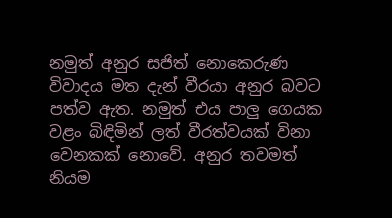නමුත් අනුර සජිත් නොකෙරුණ විවාදය මත දැන් වීරයා අනුර බවට පත්ව ඇත. නමුත් එය පාලු ගෙයක වළං බිඳිමින් ලත් වීරත්වයක් විනා වෙනකක් නොවේ. අනුර තවමත් නියම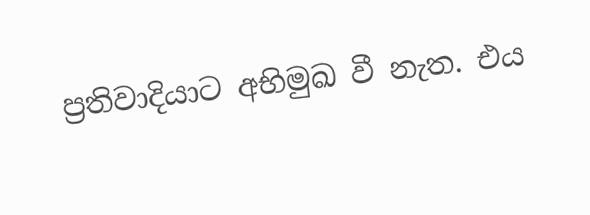ප්‍රතිවාදියාට අභිමුඛ වී නැත. එය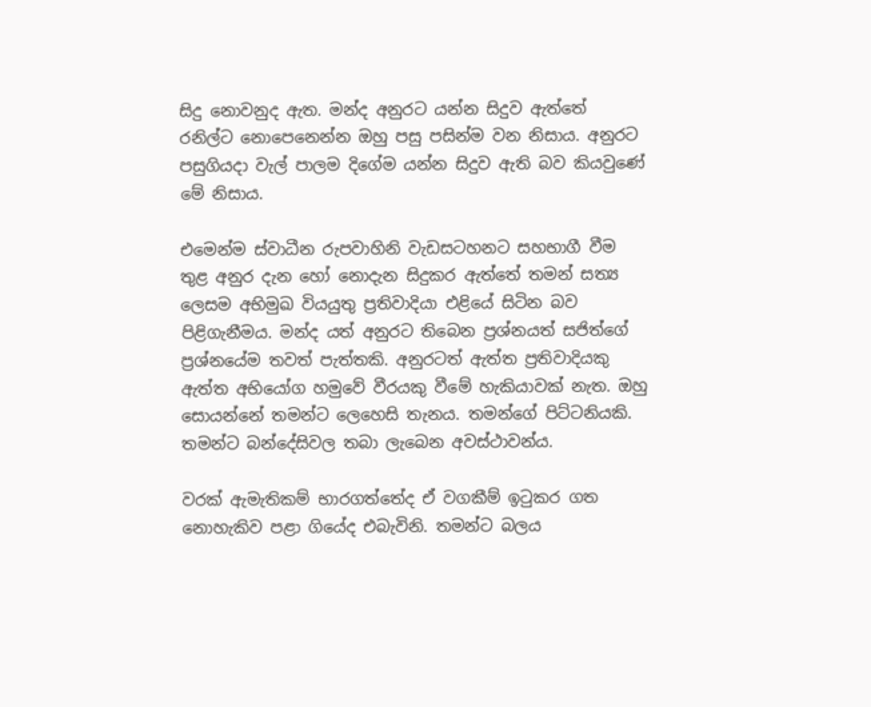සිදු නොවනුද ඇත. මන්ද අනුරට යන්න සිදුව ඇත්තේ රනිල්ට නොපෙනෙන්න ඔහු පසු පසින්ම වන නිසාය. අනුරට පසුගියදා වැල් පාලම දිගේම යන්න සිදුව ඇති බව කියවුණේ මේ නිසාය.

එමෙන්ම ස්වාධීන රුපවාහිනි වැඩසටහනට සහභාගී වීම තුළ අනුර දැන හෝ නොදැන සිදුකර ඇත්තේ තමන් සත්‍ය ලෙසම අභිමුඛ වියයුතු ප්‍රතිවාදියා එළියේ සිටින බව පිළිගැනීමය. මන්ද යත් අනුරට තිබෙන ප්‍රශ්නයත් සජිත්ගේ ප්‍රශ්නයේම තවත් පැත්තකි. අනුරටත් ඇත්ත ප්‍රතිවාදියකු ඇත්ත අභියෝග හමුවේ වීරයකු වීමේ හැකියාවක් නැත. ඔහු සොයන්නේ තමන්ට ලෙහෙසි තැනය. තමන්ගේ පිට්ටනියකි. තමන්ට බන්දේසිවල තබා ලැබෙන අවස්ථාවන්ය.

වරක් ඇමැතිකම් භාරගත්තේද ඒ වගකීම් ඉටුකර ගත නොහැකිව පළා ගියේද එබැවිනි. තමන්ට බලය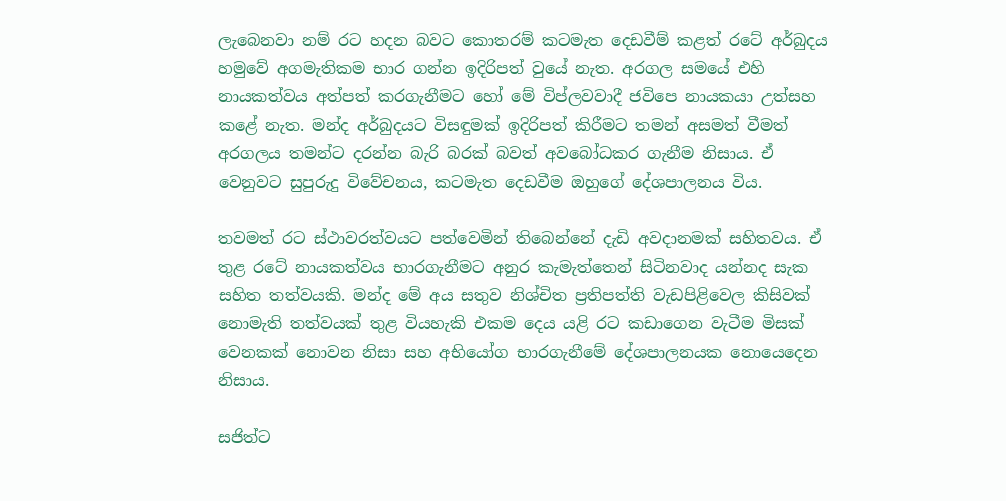ලැබෙනවා නම් රට හදන බවට කොතරම් කටමැත දෙඩවීම් කළත් රටේ අර්බුදය හමුවේ අගමැතිකම භාර ගන්න ඉදිරිපත් වුයේ නැත. අරගල සමයේ එහි නායකත්වය අත්පත් කරගැනීමට හෝ මේ විප්ලවවාදී ජවිපෙ නායකයා උත්සහ කළේ නැත. මන්ද අර්බුදයට විසඳුමක් ඉදිරිපත් කිරීමට තමන් අසමත් වීමත් අරගලය තමන්ට දරන්න බැරි බරක් බවත් අවබෝධකර ගැනීම නිසාය. ඒ වෙනුවට සුපුරුදු විවේචනය, කටමැත දෙඩවීම ඔහුගේ දේශපාලනය විය.

තවමත් රට ස්ථාවරත්වයට පත්වෙමින් තිබෙන්නේ දැඩි අවදානමක් සහිතවය. ඒ තුළ රටේ නායකත්වය භාරගැනීමට අනුර කැමැත්තෙන් සිටිනවාද යන්නද සැක සහිත තත්වයකි. මන්ද මේ අය සතුව නිශ්චිත ප්‍රතිපත්ති වැඩපිළිවෙල කිසිවක් නොමැති තත්වයක් තුළ වියහැකි එකම දෙය යළි රට කඩාගෙන වැටීම මිසක් වෙනකක් නොවන නිසා සහ අභියෝග භාරගැනීමේ දේශපාලනයක නොයෙදෙන නිසාය.

සජිත්ට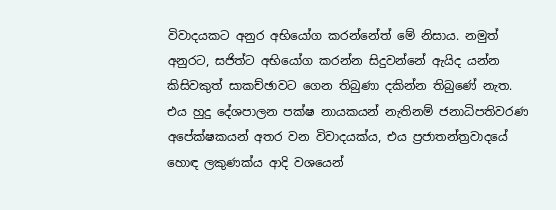විවාදයකට අනුර අභියෝග කරන්නේත් මේ නිසාය. නමුත් අනුරට, සජිත්ට අභියෝග කරන්න සිදුවන්නේ ඇයිද යන්න කිසිවකුත් සාකච්ඡාවට ගෙන තිබුණා දකින්න තිබුණේ නැත. එය හුදු දේශපාලන පක්ෂ නායකයන් නැතිනම් ජනාධිපතිවරණ අපේක්ෂකයන් අතර වන විවාදයක්ය, එය ප්‍රජාතන්ත්‍රවාදයේ හොඳ ලකුණක්ය ආදි වශයෙන්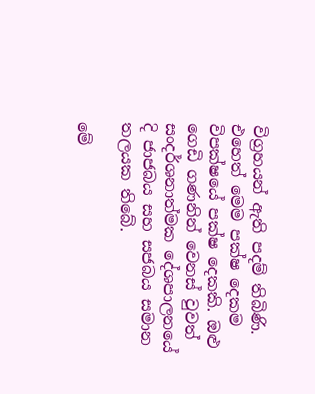විග්‍රහයන් ඇති පදම් තිබිණි. එහෙත් මෙම පක්ෂ දෙකම විපක්ෂයේ පක්ෂ දෙකකි. ඔළු ගෙඩි ගණනින් වෙනස් වුවත් සංදර්ශනාත්මක දේශපාලනයේ දි ජාජබය සහ සජබය සමාන තලයක තිබේ.

මේ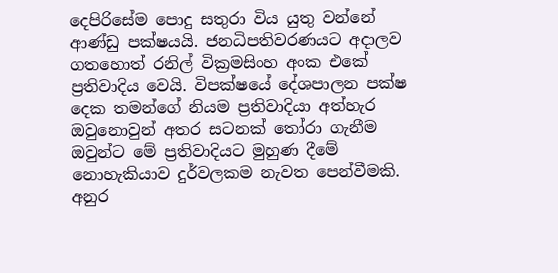දෙපිරිසේම පොදු සතුරා විය යුතු වන්නේ ආණ්ඩු පක්ෂයයි. ජනධිපතිවරණයට අදාලව ගතහොත් රනිල් වික්‍රමසිංහ අංක එකේ ප්‍රතිවාදිය වෙයි. විපක්ෂයේ දේශපාලන පක්ෂ දෙක තමන්ගේ නියම ප්‍රතිවාදියා අත්හැර ඔවුනොවුන් අතර සටනක් තෝරා ගැනීම ඔවුන්ට මේ ප්‍රතිවාදියට මුහුණ දීමේ නොහැකියාව දුර්වලකම නැවත පෙන්වීමකි. අනුර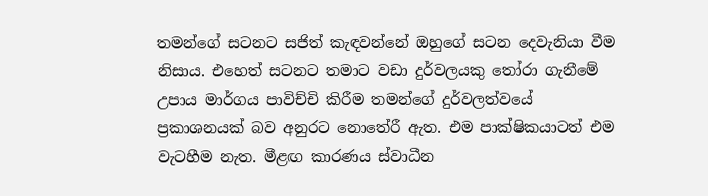තමන්ගේ සටනට සජිත් කැඳවන්නේ ඔහුගේ සටන දෙවැනියා වීම නිසාය. එහෙත් සටනට තමාට වඩා දුර්වලයකු තෝරා ගැනීමේ උපාය මාර්ගය පාවිච්චි කිරීම තමන්ගේ දුර්වලත්වයේ ප්‍රකාශනයක් බව අනුරට නොතේරී ඇත. එම පාක්ෂිකයාටත් එම වැටහීම නැත. මීළඟ කාරණය ස්වාධීන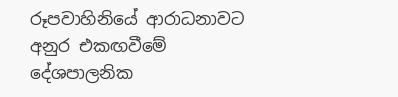රූපවාහිනියේ ආරාධනාවට අනුර එකඟවීමේ දේශපාලනික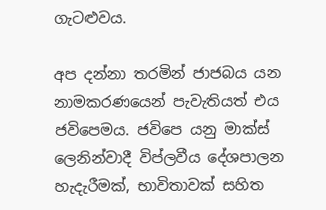ගැටළුවය.

අප දන්නා තරමින් ජාජබය යන නාමකරණයෙන් පැවැතියත් එය ජවිපෙමය. ජවිපෙ යනු මාක්ස් ලෙනින්වාදී විප්ලවීය දේශපාලන හැදැරීමක්, භාවිතාවක් සහිත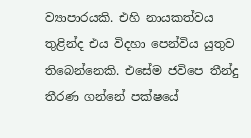ව්‍යාපාරයකි. එහි නායකත්වය තුළින්ද එය විදහා පෙන්විය යුතුව තිබෙන්නෙකි. එසේම ජවිපෙ තීන්දු තීරණ ගන්නේ පක්ෂයේ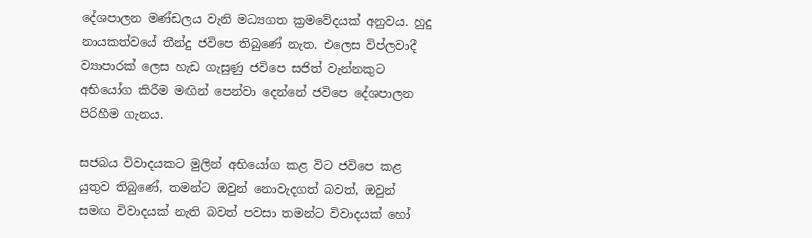දේශපාලන මණ්ඩලය වැනි මධ්‍යගත ක්‍රමවේදයක් අනුවය. හුදු නායකත්වයේ තීන්දු ජවිපෙ තිබුණේ නැත. එලෙස විප්ලවාදී ව්‍යාපාරක් ලෙස හැඩ ගැසුණු ජවිපෙ සජිත් වැන්නකුට අභියෝග කිරීම මඟින් පෙන්වා දෙන්නේ ජවිපෙ දේශපාලන පිරිහීම ගැනය.

සජබය විවාදයකට මුලින් අභියෝග කළ විට ජවිපෙ කළ යුතුව තිබුණේ, තමන්ට ඔවුන් නොවැදගත් බවත්, ඔවුන් සමඟ විවාදයක් නැති බවත් පවසා තමන්ට විවාදයක් හෝ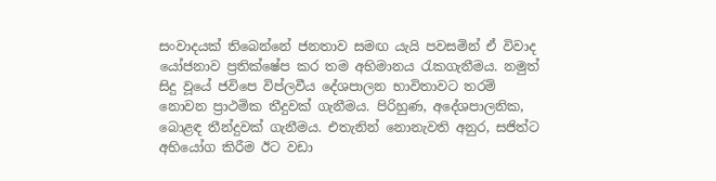සංවාදයක් තිබෙන්නේ ජනතාව සමඟ යැයි පවසමින් ඒ විවාද යෝජනාව ප්‍රතික්ෂේප කර තම අභිමානය රැකගැනීමය. නමුත් සිදු වූයේ ජවිපෙ විප්ලවීය දේශපාලන භාවිතාවට තරම් නොවන ප්‍රාථමික තීදුවක් ගැනීමය. පිරිහුණ, අදේශපාලනික, බොළඳ තීන්දුවක් ගැනීමය. එතැනින් නොනැවති අනුර, සජිත්ට අභියෝග කිරීම ඊට වඩා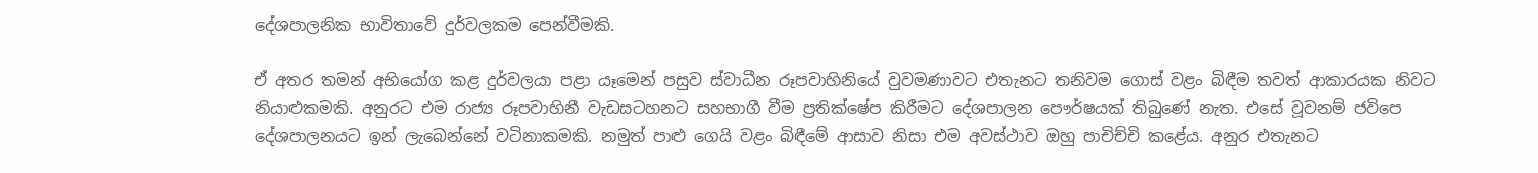දේශපාලනික භාවිතාවේ දුර්වලකම පෙන්වීමකි.

ඒ අතර තමන් අභියෝග කළ දුර්වලයා පළා යෑමෙන් පසුව ස්වාධීන රූපවාහිනියේ වුවමණාවට එතැනට තනිවම ගොස් වළං බිඳීම තවත් ආකාරයක නිවට නියාළුකමකි. අනුරට එම රාජ්‍ය රූපවාහිනී වැඩසටහනට සහභාගී වීම ප්‍රතික්ෂේප කිරීමට දේශපාලන පෞර්ෂයක් තිබුණේ නැත. එසේ වූවනම් ජවිපෙ දේශපාලනයට ඉන් ලැබෙන්නේ වටිනාකමකි. නමුත් පාළු ගෙයි වළං බිඳීමේ ආසාව නිසා එම අවස්ථාව ඔහු පාචිච්චි කළේය. අනුර එතැනට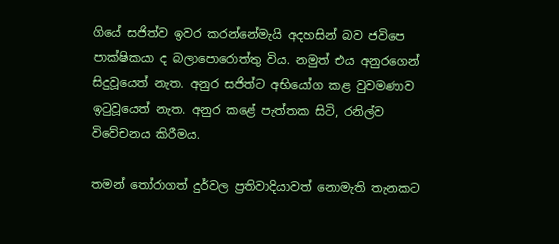ගියේ සජිත්ව ඉවර කරන්නේමැයි අදහසින් බව ජවිපෙ පාක්ෂිකයා ද බලාපොරොත්තු විය. නමුත් එය අනුරගෙන් සිදුවූයෙත් නැත. අනුර සජිත්ට අභියෝග කළ වුවමණාව ඉ‍ටුවූයෙත් නැත. අනුර කළේ පැත්තක සිටි, රනිල්ව විවේචනය කිරීමය.

තමන් තෝරාගත් දුර්වල ප්‍රතිවාදියාවත් නොමැති තැනකට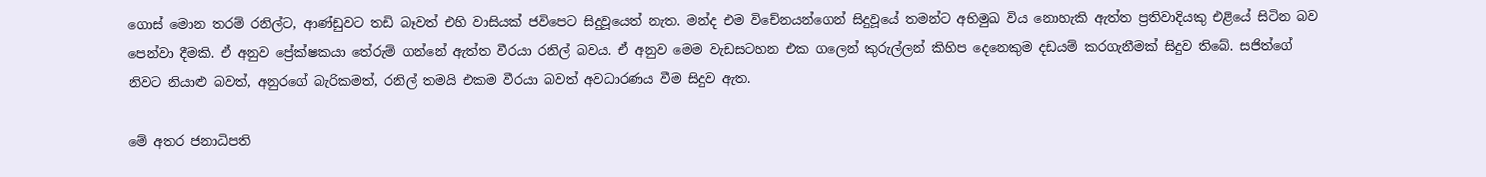ගොස් මොන තරම් රනිල්ට, ආණ්ඩුවට තඩි බෑවත් එහි වාසියක් ජවිපෙට සිදුවූයෙත් නැත. මන්ද එම විචේනයන්ගෙන් සිදුවූයේ තමන්ට අභිමුඛ විය නොහැකි ඇත්ත ප්‍රතිවාදියකු එළියේ සිටින බව පෙන්වා දීමකි. ඒ අනුව ප්‍රේක්ෂකයා තේරුම් ගන්නේ ඇත්ත වීරයා රනිල් බවය. ඒ අනුව මෙම වැඩසටහන එක ගලෙන් කුරුල්ලන් කිහිප දෙනෙකුම දඩයම් කරගැනීමක් සිදුව තිබේ. සජිත්ගේ නිවට නියාළු බවත්, අනුරගේ බැරිකමත්, රනිල් තමයි එකම වීරයා බවත් අවධාරණය වීම සිදුව ඇත.

මේ අතර ජනාධිපති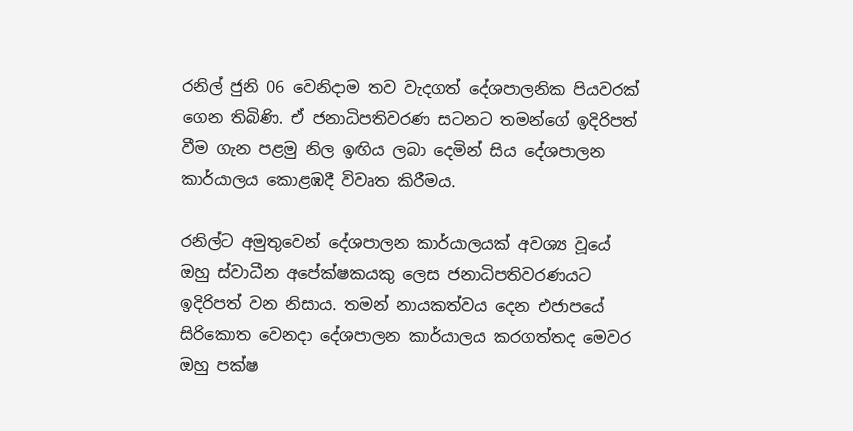රනිල් ජුනි 06 වෙනිදාම තව වැදගත් දේශපාලනික පියවරක් ගෙන තිබිණි. ඒ ජනාධිපතිවරණ සටනට තමන්ගේ ඉදිරිපත් වීම ගැන පළමු නිල ඉඟිය ලබා දෙමින් සිය දේශපාලන කාර්යාලය කොළඹදී විවෘත කිරීමය.

රනිල්ට අමුතුවෙන් දේශපාලන කාර්යාලයක් අවශ්‍ය වූයේ ඔහු ස්වාධීන අපේක්ෂකයකු ලෙස ජනාධිපතිවරණයට ඉදිරිපත් වන නිසාය. තමන් නායකත්වය දෙන එජාපයේ සිරිකොත වෙනදා දේශපාලන කාර්යාලය කරගත්තද මෙවර ඔහු පක්ෂ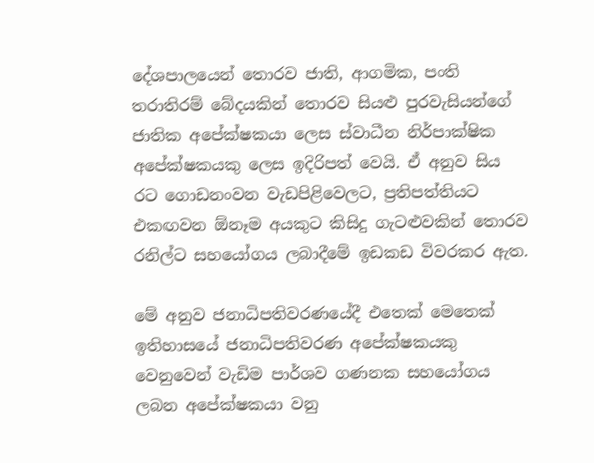දේශපාලයෙන් තොරව ජාති, ආගමික, පංති තරාතිරම් බේදයකින් තොරව සියළු පුරවැසියන්ගේ ජාතික අපේක්ෂකයා ලෙස ස්වාධීන නිර්පාක්ෂික අපේක්ෂකයකු ලෙස ඉදිරිපත් වෙයි. ඒ අනුව සිය රට ගොඩනංවන වැඩපිළිවෙලට, ප්‍රතිපත්තියට එකඟවන ඕනෑම අයකුට කිසිදු ගැටළුවකින් තොරව රනිල්ට සහයෝගය ලබාදීමේ ඉඩකඩ විවරකර ඇත.

මේ අනුව ජනාධිපතිවරණයේදී එතෙක් මෙතෙක් ඉතිහාසයේ ජනාධිපතිවරණ අපේක්ෂකයකු වෙනුවෙන් වැඩිම පාර්ශව ගණනක සහයෝගය ලබන අපේක්ෂකයා වනු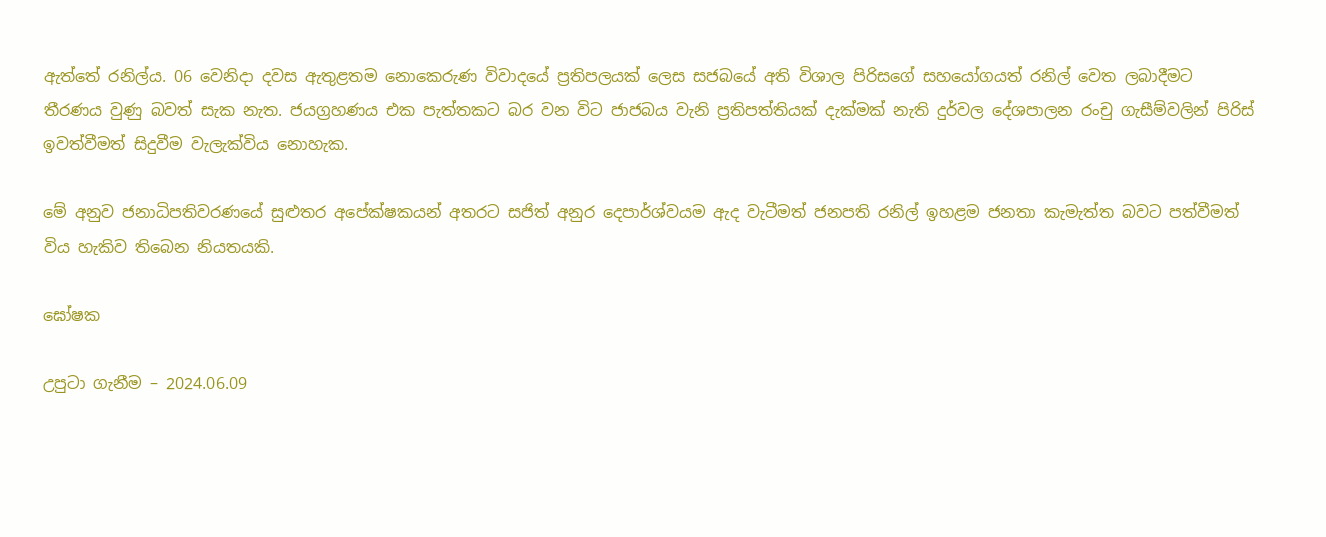ඇත්තේ රනිල්ය. 06 වෙනිදා දවස ඇතුළතම නොකෙරුණ විවාදයේ ප්‍රතිපලයක් ලෙස සජබයේ අති විශාල පිරිසගේ සහයෝගයත් රනිල් වෙත ලබාදීමට තීරණය වුණු බවත් සැක නැත. ජයග්‍රහණය එක පැත්තකට බර වන විට ජාජබය වැනි ප්‍රතිපත්තියක් දැක්මක් නැති දුර්වල දේශපාලන රංචු ගැසීම්වලින් පිරිස් ඉවත්වීමත් සිදුවීම වැලැක්විය නොහැක.

මේ අනුව ජනාධිපතිවරණයේ සුළුතර අපේක්ෂකයන් අතරට සජිත් අනුර දෙපාර්ශ්වයම ඇද වැටීමත් ජනපති රනිල් ඉහළම ජනතා කැමැත්ත බවට පත්වීමත් විය හැකිව තිබෙන නියතයකි.

ඝෝෂක

උපුටා ගැනීම – 2024.06.09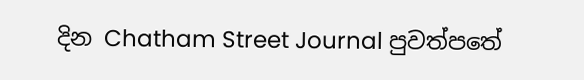දින Chatham Street Journal පුවත්පතේ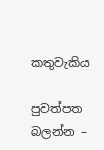කතුවැකිය

පුවත්පත බලන්න –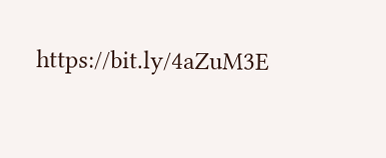https://bit.ly/4aZuM3E